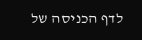לדף הכניסה של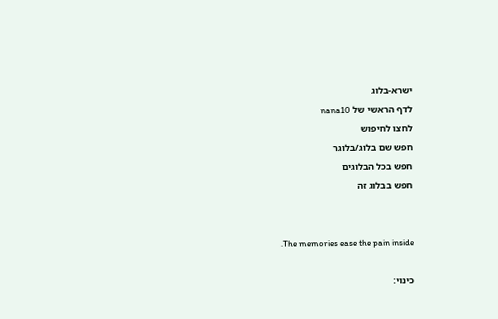ישרא-בלוג
לדף הראשי של nana10
לחצו לחיפוש
חפש שם בלוג/בלוגר
חפש בכל הבלוגים
חפש בבלוג זה


.The memories ease the pain inside

כינוי: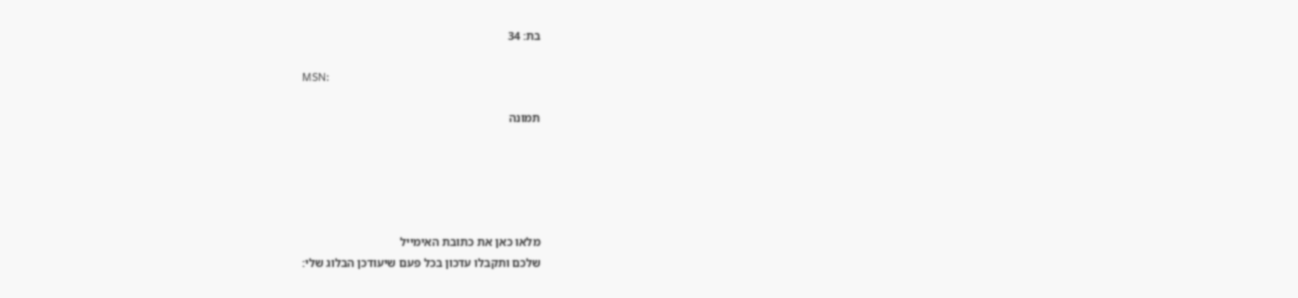בת: 34

MSN:

תמונה





מלאו כאן את כתובת האימייל
שלכם ותקבלו עדכון בכל פעם שיעודכן הבלוג שלי: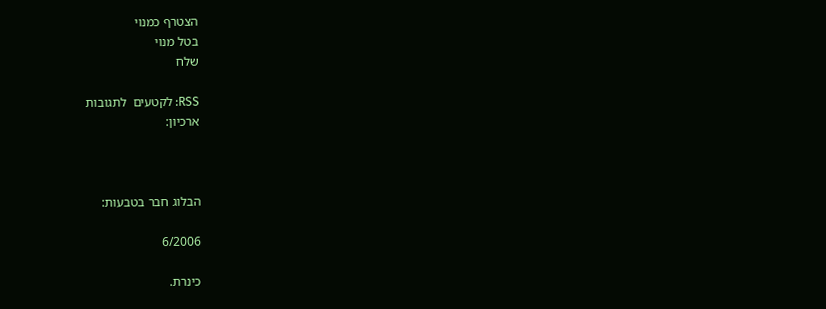הצטרף כמנוי
בטל מנוי
שלח

RSS: לקטעים  לתגובות
ארכיון:



הבלוג חבר בטבעות:

6/2006

כינרת.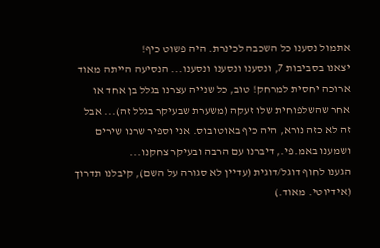אתמול נסענו כל השכבה לכינרת. היה פשוט כיף!
יצאנו בסביבות 7, ונסענו ונסענו ונסענו... הנסיעה הייתה מאוד ארוכה יחסית למרחק! טוב, כל שנייה עצרנו בגלל בן אחד או אחר שהשלפוחית שלו זעקה (משערת שבעיקר בגלל זה)... אבל זה לא כזה נורא, היה כיף באוטובוס. אני וספיר שרנו שירים ושמענו באמ.פי., דיברנו עם הרבה ובעיקר צחקנו...
הגענו לחוף דוגל/דוגית (עדיין לא סגורה על השם), קיבלנו תדרוך (אידיוטי. מאוד.)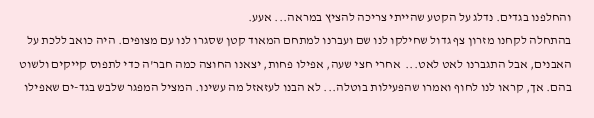והחלפנו בגדים. נדלג על הקטע שהייתי צריכה להציץ במראה... אעע.
בהתחלה לקחנו מזרון צף גדול שחילקו לנו שם ועברנו למתחם המאוד קטן שסגרו לנו עם מצופים. היה כואב ללכת על האבנים, אבל התגברנו לאט לאט...  אחרי חצי שעה, אפילו פחות, יצאנו החוצה כמה חבר'ה כדי לתפוס קייקים ולשוט בהם. אך, קראו לנו לחוף ואמרו שהפעילות בוטלה... לא הבנו לעזאזל מה עשינו. המציל המפגר שלבש בגד-ים שאפילו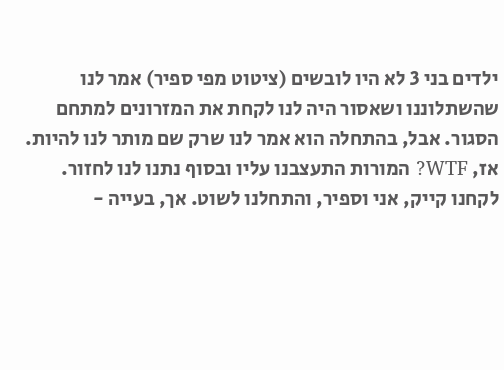ילדים בני 3 לא היו לובשים (ציטוט מפי ספיר) אמר לנו שהשתלוננו ושאסור היה לנו לקחת את המזרונים למתחם הסגור. אבל, בהתחלה הוא אמר לנו שרק שם מותר לנו להיות. אז, WTF? המורות התעצבנו עליו ובסוף נתנו לנו לחזור. לקחנו קייק, אני וספיר, והתחלנו לשוט. אך, בעייה -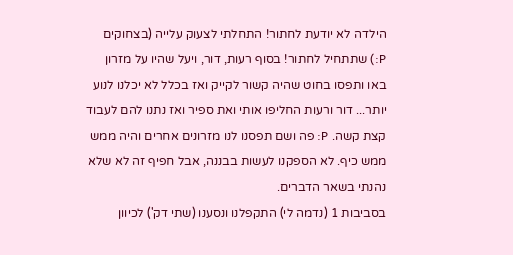הילדה לא יודעת לחתור! התחלתי לצעוק עלייה (בצחוקים P:) שתתחיל לחתור! בסוף רעות, דור, ויעל שהיו על מזרון באו ותפסו בחוט שהיה קשור לקייק ואז בכלל לא יכלנו לנוע יותר... דור ורעות החליפו אותי ואת ספיר ואז נתנו להם לעבוד קצת קשה. P: פה ושם תפסנו לנו מזרונים אחרים והיה ממש ממש כיף. לא הספקנו לעשות בבננה, אבל חפיף זה לא שלא נהנתי בשאר הדברים.
בסביבות 1 (נדמה לי) התקפלנו ונסענו (שתי דק') לכיוון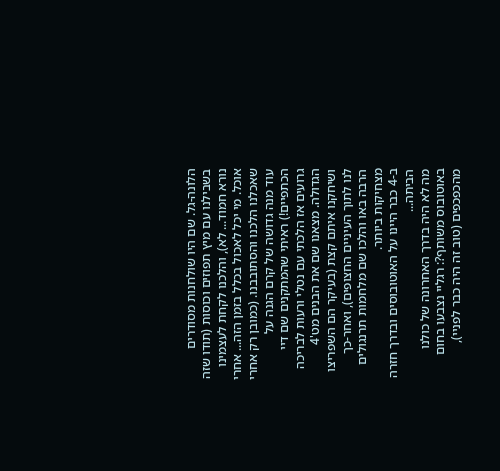הלונה-גל. שם היו שולחנות מסודרים בשבילנו עם מיץ תפוזים וכוסות (תודו שזה נורא חמוד... לא), והלכנו לקחת לעצמינו אוכל. מי יכל לאכול בכלל בזמן הזה... אחרי שאכלנו הלכנו והסתובבנו. (כמובן רק אחרי עוד מנה גדושה של קרם הגנה על הכתפיים!) ראיתי שהמתקנים שם דיי גרועים אז הלכתי עם נטלי ורעות לבריכה הגדולה. מצאנו שם את הבנים מט'4 ושיחקנו איתם קצת (בעיקר הם השפריצו לנו לתוך העיניים החצופים), ואחר-כך הרבה באו והלכו שם מלחמות תרנגולים מצחיקות ביותר.
ב-4 כבר היינו על האוטובוסים ובדרך חזרה הביתה...
מה לא היה בדרך האחרונה של כולנו באוטובוס משותף?: רגליי נצבעו בחום מהכפכפים (טוב זה היה כבר לפניי),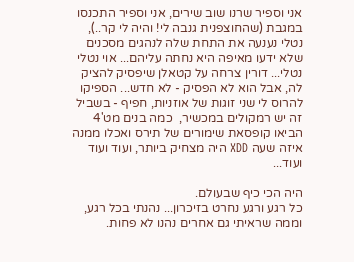אני וספיר שרנו שוב שירים, אני וספיר התכנסו במגבת (שהחוצפנית גנבה לי! והיה לי קר..), נטלי נענעה את התחת שלה לנהגים מסכנים שלא ידעו מאיפה היא נחתה עליהם... אוי נטלי נטלי... דורין צרחה על קטאלן שיפסיק להציק לה, אבל הוא לא הפסיק - לא חדש... הספיקו להרוס לי שני זוגות של אוזניות, חפיף - בשביל זה יש רמקולים במכשיר,  כמה בנים מט'4 הביאו קופסאת שימורים של תירס ואכלו ממנה איזה שעה XDD היה מצחיק ביותר, ועוד ועוד ועוד...

היה הכי כיף שבעולם.
כל רגע ורגע נחרט בזיכרון... נהנתי בכל רגע, וממה שראיתי גם אחרים נהנו לא פחות.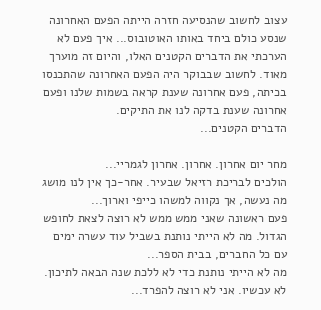עצוב לחשוב שהנסיעה חזרה הייתה הפעם האחרונה שנסע כולם ביחד באותו האוטובוס... איך פעם לא הערכתי את הדברים הקטנים האלו, והיום זה מוערך מאוד. לחשוב שבבוקר היה הפעם האחרונה שהתכנסו בכיתה, פעם אחרונה שענת קראה בשמות שלנו ופעם אחרונה שענת בדקה לנו את התיקים.
הדברים הקטנים...

מחר יום אחרון. אחרון. אחרון לגמריי...
הולכים לבריכת רזיאל שבעיר. אחר-כך אין לנו מושג מה נעשה, אך נקווה למשהו כייפי וארוך...
פעם ראשונה שאני ממש ממש לא רוצה לצאת לחופש הגדול. מה לא הייתי נותנת בשביל עוד עשרה ימים עם כל החברים, בבית הספר...
מה לא הייתי נותנת כדי לא ללכת שנה הבאה לתיכון. לא עכשיו. אני לא רוצה להפרד...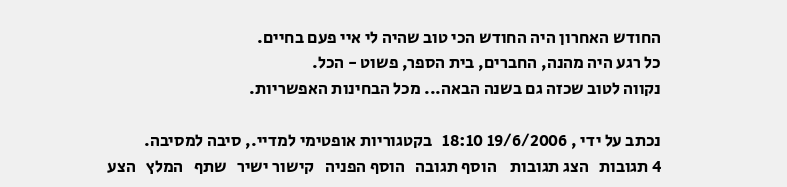החודש האחרון היה החודש הכי טוב שהיה לי איי פעם בחיים.
כל רגע היה מהנה, החברים, בית הספר, פשוט - הכל.
נקווה לטוב שכזה גם בשנה הבאה... מכל הבחינות האפשריות.

נכתב על ידי , 19/6/2006 18:10   בקטגוריות אופטימי למדיי., סיבה למסיבה.
4 תגובות   הצג תגובות    הוסף תגובה   הוסף הפניה   קישור ישיר   שתף   המלץ   הצע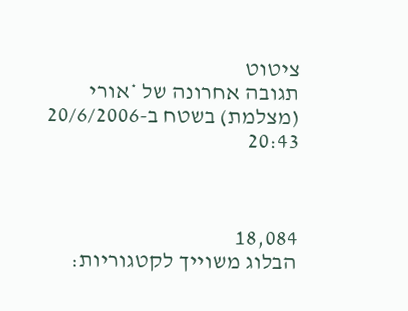ציטוט
תגובה אחרונה של *אורי (מצלמת) בשטח ב-20/6/2006 20:43



18,084
הבלוג משוייך לקטגוריות: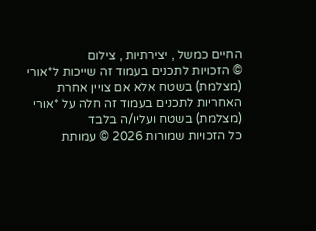החיים כמשל , יצירתיות , צילום
© הזכויות לתכנים בעמוד זה שייכות ל*אורי (מצלמת) בשטח אלא אם צויין אחרת
האחריות לתכנים בעמוד זה חלה על *אורי (מצלמת) בשטח ועליו/ה בלבד
כל הזכויות שמורות 2026 © עמותת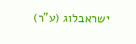ישראבלוג (ע"ר)